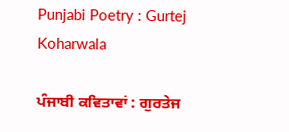Punjabi Poetry : Gurtej Koharwala

ਪੰਜਾਬੀ ਕਵਿਤਾਵਾਂ : ਗੁਰਤੇਜ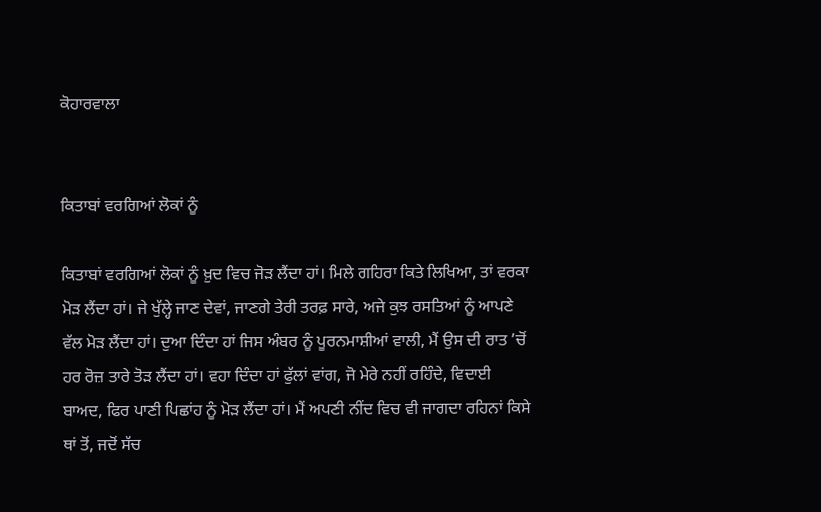ਕੋਹਾਰਵਾਲਾ


ਕਿਤਾਬਾਂ ਵਰਗਿਆਂ ਲੋਕਾਂ ਨੂੰ

ਕਿਤਾਬਾਂ ਵਰਗਿਆਂ ਲੋਕਾਂ ਨੂੰ ਖ਼ੁਦ ਵਿਚ ਜੋੜ ਲੈਂਦਾ ਹਾਂ। ਮਿਲੇ ਗਹਿਰਾ ਕਿਤੇ ਲਿਖਿਆ, ਤਾਂ ਵਰਕਾ ਮੋੜ ਲੈਂਦਾ ਹਾਂ। ਜੇ ਖੁੱਲ੍ਹੇ ਜਾਣ ਦੇਵਾਂ, ਜਾਣਗੇ ਤੇਰੀ ਤਰਫ਼ ਸਾਰੇ, ਅਜੇ ਕੁਝ ਰਸਤਿਆਂ ਨੂੰ ਆਪਣੇ ਵੱਲ ਮੋੜ ਲੈਂਦਾ ਹਾਂ। ਦੁਆ ਦਿੰਦਾ ਹਾਂ ਜਿਸ ਅੰਬਰ ਨੂੰ ਪੂਰਨਮਾਸ਼ੀਆਂ ਵਾਲੀ, ਮੈਂ ਉਸ ਦੀ ਰਾਤ ’ਚੋਂ ਹਰ ਰੋਜ਼ ਤਾਰੇ ਤੋੜ ਲੈਂਦਾ ਹਾਂ। ਵਹਾ ਦਿੰਦਾ ਹਾਂ ਫੁੱਲਾਂ ਵਾਂਗ, ਜੋ ਮੇਰੇ ਨਹੀਂ ਰਹਿੰਦੇ, ਵਿਦਾਈ ਬਾਅਦ, ਫਿਰ ਪਾਣੀ ਪਿਛਾਂਹ ਨੂੰ ਮੋੜ ਲੈਂਦਾ ਹਾਂ। ਮੈਂ ਅਪਣੀ ਨੀਂਦ ਵਿਚ ਵੀ ਜਾਗਦਾ ਰਹਿਨਾਂ ਕਿਸੇ ਥਾਂ ਤੋਂ, ਜਦੋਂ ਸੱਚ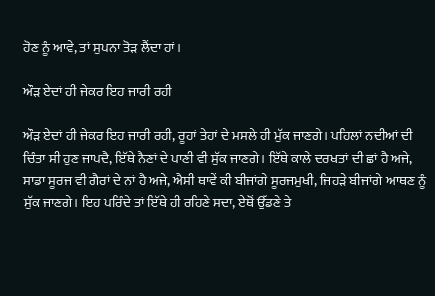ਹੋਣ ਨੂੰ ਆਵੇ, ਤਾਂ ਸੁਪਨਾ ਤੋੜ ਲੈਂਦਾ ਹਾਂ।

ਔੜ ਏਦਾਂ ਹੀ ਜੇਕਰ ਇਹ ਜਾਰੀ ਰਹੀ

ਔੜ ਏਦਾਂ ਹੀ ਜੇਕਰ ਇਹ ਜਾਰੀ ਰਹੀ, ਰੂਹਾਂ ਤੇਹਾਂ ਦੇ ਮਸਲੇ ਹੀ ਮੁੱਕ ਜਾਣਗੇ। ਪਹਿਲਾਂ ਨਦੀਆਂ ਦੀ ਚਿੰਤਾ ਸੀ ਹੁਣ ਜਾਪਦੈ, ਇੱਥੇ ਨੈਣਾਂ ਦੇ ਪਾਣੀ ਵੀ ਸੁੱਕ ਜਾਣਗੇ। ਇੱਥੇ ਕਾਲੇ ਦਰਖਤਾਂ ਦੀ ਛਾਂ ਹੈ ਅਜੇ, ਸਾਡਾ ਸੂਰਜ ਵੀ ਗੈਰਾਂ ਦੇ ਨਾਂ ਹੈ ਅਜੇ, ਐਸੀ ਥਾਵੇਂ ਕੀ ਬੀਜਾਂਗੇ ਸੂਰਜਮੁਖੀ, ਜਿਹੜੇ ਬੀਜਾਂਗੇ ਆਥਣ ਨੂੰ ਸੁੱਕ ਜਾਣਗੇ। ਇਹ ਪਰਿੰਦੇ ਤਾਂ ਇੱਥੇ ਹੀ ਰਹਿਣੇ ਸਦਾ, ਏਥੋਂ ਉੱਡਣੇ ਤੇ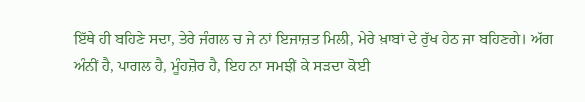ਇੱਥੇ ਹੀ ਬਹਿਣੇ ਸਦਾ, ਤੇਰੇ ਜੰਗਲ ਚ ਜੇ ਨਾਂ ਇਜਾਜ਼ਤ ਮਿਲੀ, ਮੇਰੇ ਖ਼ਾਬਾਂ ਦੇ ਰੁੱਖ ਹੇਠ ਜਾ ਬਹਿਣਗੇ। ਅੱਗ ਅੰਨੀਂ ਹੈ, ਪਾਗਲ ਹੈ, ਮੂੰਹਜ਼ੋਰ ਹੈ, ਇਹ ਨਾ ਸਮਝੀਂ ਕੇ ਸੜਦਾ ਕੋਈ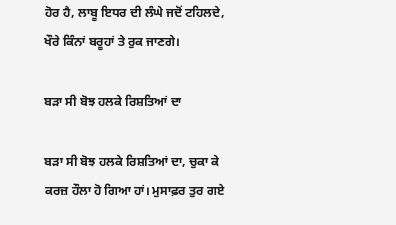ਹੋਰ ਹੈ, ਲਾਬੂ ਇਧਰ ਦੀ ਲੰਘੇ ਜਦੋਂ ਟਹਿਲਦੇ, ਖੌਰੇ ਕਿੰਨਾਂ ਬਰੂਹਾਂ ਤੇ ਰੁਕ ਜਾਣਗੇ।

ਬੜਾ ਸੀ ਬੋਝ ਹਲਕੇ ਰਿਸ਼ਤਿਆਂ ਦਾ

ਬੜਾ ਸੀ ਬੋਝ ਹਲਕੇ ਰਿਸ਼ਤਿਆਂ ਦਾ, ਚੁਕਾ ਕੇ ਕਰਜ਼ ਹੌਲਾ ਹੋ ਗਿਆ ਹਾਂ। ਮੁਸਾਫ਼ਰ ਤੁਰ ਗਏ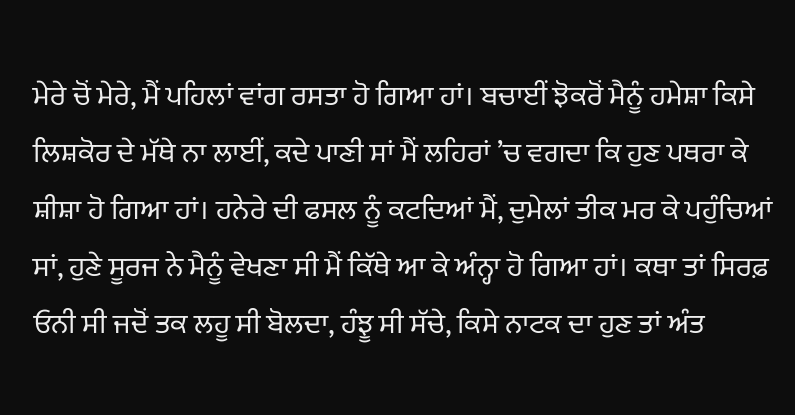ਮੇਰੇ ਚੋਂ ਮੇਰੇ, ਮੈਂ ਪਹਿਲਾਂ ਵਾਂਗ ਰਸਤਾ ਹੋ ਗਿਆ ਹਾਂ। ਬਚਾਈਂ ਝੋਕਰੋਂ ਮੈਨੂੰ ਹਮੇਸ਼ਾ ਕਿਸੇ ਲਿਸ਼ਕੋਰ ਦੇ ਮੱਥੇ ਨਾ ਲਾਈਂ, ਕਦੇ ਪਾਣੀ ਸਾਂ ਮੈਂ ਲਹਿਰਾਂ ’ਚ ਵਗਦਾ ਕਿ ਹੁਣ ਪਥਰਾ ਕੇ ਸ਼ੀਸ਼ਾ ਹੋ ਗਿਆ ਹਾਂ। ਹਨੇਰੇ ਦੀ ਫਸਲ ਨੂੰ ਕਟਦਿਆਂ ਮੈਂ, ਦੁਮੇਲਾਂ ਤੀਕ ਮਰ ਕੇ ਪਹੁੰਚਿਆਂ ਸਾਂ, ਹੁਣੇ ਸੂਰਜ ਨੇ ਮੈਨੂੰ ਵੇਖਣਾ ਸੀ ਮੈਂ ਕਿੱਥੇ ਆ ਕੇ ਅੰਨ੍ਹਾ ਹੋ ਗਿਆ ਹਾਂ। ਕਥਾ ਤਾਂ ਸਿਰਫ਼ ਓਨੀ ਸੀ ਜਦੋਂ ਤਕ ਲਹੂ ਸੀ ਬੋਲਦਾ, ਹੰਝੂ ਸੀ ਸੱਚੇ, ਕਿਸੇ ਨਾਟਕ ਦਾ ਹੁਣ ਤਾਂ ਅੰਤ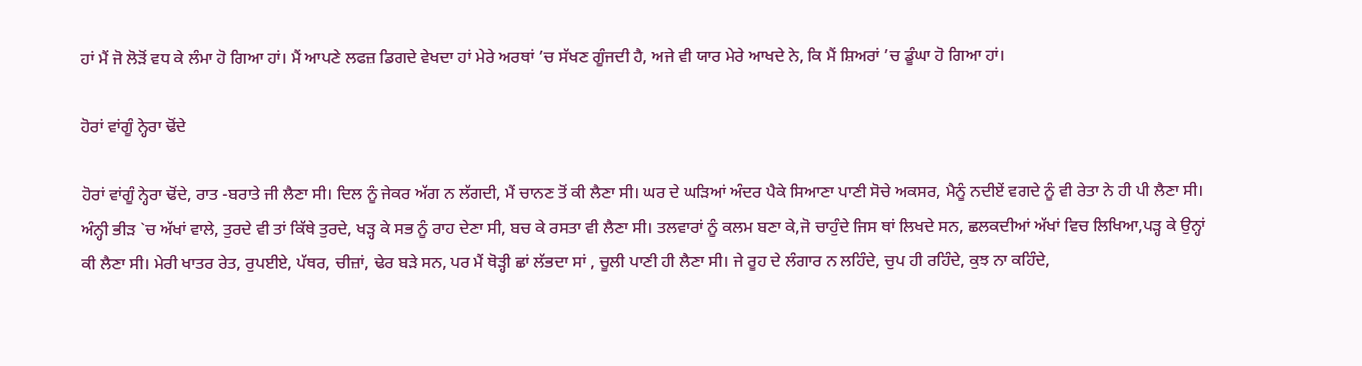ਹਾਂ ਮੈਂ ਜੋ ਲੋੜੋਂ ਵਧ ਕੇ ਲੰਮਾ ਹੋ ਗਿਆ ਹਾਂ। ਮੈਂ ਆਪਣੇ ਲਫਜ਼ ਡਿਗਦੇ ਵੇਖਦਾ ਹਾਂ ਮੇਰੇ ਅਰਥਾਂ ’ਚ ਸੱਖਣ ਗੂੰਜਦੀ ਹੈ, ਅਜੇ ਵੀ ਯਾਰ ਮੇਰੇ ਆਖਦੇ ਨੇ, ਕਿ ਮੈਂ ਸ਼ਿਅਰਾਂ ’ਚ ਡੂੰਘਾ ਹੋ ਗਿਆ ਹਾਂ।

ਹੋਰਾਂ ਵਾਂਗੂੰ ਨ੍ਹੇਰਾ ਢੋਂਦੇ

ਹੋਰਾਂ ਵਾਂਗੂੰ ਨ੍ਹੇਰਾ ਢੋਂਦੇ, ਰਾਤ -ਬਰਾਤੇ ਜੀ ਲੈਣਾ ਸੀ। ਦਿਲ ਨੂੰ ਜੇਕਰ ਅੱਗ ਨ ਲੱਗਦੀ, ਮੈਂ ਚਾਨਣ ਤੋਂ ਕੀ ਲੈਣਾ ਸੀ। ਘਰ ਦੇ ਘੜਿਆਂ ਅੰਦਰ ਪੈਕੇ ਸਿਆਣਾ ਪਾਣੀ ਸੋਚੇ ਅਕਸਰ, ਮੈਨੂੰ ਨਦੀਏਂ ਵਗਦੇ ਨੂੰ ਵੀ ਰੇਤਾ ਨੇ ਹੀ ਪੀ ਲੈਣਾ ਸੀ। ਅੰਨ੍ਹੀ ਭੀੜ `ਚ ਅੱਖਾਂ ਵਾਲੇ, ਤੁਰਦੇ ਵੀ ਤਾਂ ਕਿੱਥੇ ਤੁਰਦੇ, ਖੜ੍ਹ ਕੇ ਸਭ ਨੂੰ ਰਾਹ ਦੇਣਾ ਸੀ, ਬਚ ਕੇ ਰਸਤਾ ਵੀ ਲੈਣਾ ਸੀ। ਤਲਵਾਰਾਂ ਨੂੰ ਕਲਮ ਬਣਾ ਕੇ,ਜੋ ਚਾਹੁੰਦੇ ਜਿਸ ਥਾਂ ਲਿਖਦੇ ਸਨ, ਛਲਕਦੀਆਂ ਅੱਖਾਂ ਵਿਚ ਲਿਖਿਆ,ਪੜ੍ਹ ਕੇ ਉਨ੍ਹਾਂ ਕੀ ਲੈਣਾ ਸੀ। ਮੇਰੀ ਖਾਤਰ ਰੇਤ, ਰੁਪਈਏ, ਪੱਥਰ, ਚੀਜ਼ਾਂ, ਢੇਰ ਬੜੇ ਸਨ, ਪਰ ਮੈਂ ਥੋੜ੍ਹੀ ਛਾਂ ਲੱਭਦਾ ਸਾਂ , ਚੂਲੀ ਪਾਣੀ ਹੀ ਲੈਣਾ ਸੀ। ਜੇ ਰੂਹ ਦੇ ਲੰਗਾਰ ਨ ਲਹਿੰਦੇ, ਚੁਪ ਹੀ ਰਹਿੰਦੇ, ਕੁਝ ਨਾ ਕਹਿੰਦੇ,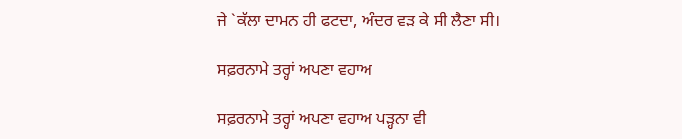ਜੇ `ਕੱਲਾ ਦਾਮਨ ਹੀ ਫਟਦਾ, ਅੰਦਰ ਵੜ ਕੇ ਸੀ ਲੈਣਾ ਸੀ।

ਸਫ਼ਰਨਾਮੇ ਤਰ੍ਹਾਂ ਅਪਣਾ ਵਹਾਅ

ਸਫ਼ਰਨਾਮੇ ਤਰ੍ਹਾਂ ਅਪਣਾ ਵਹਾਅ ਪੜ੍ਹਨਾ ਵੀ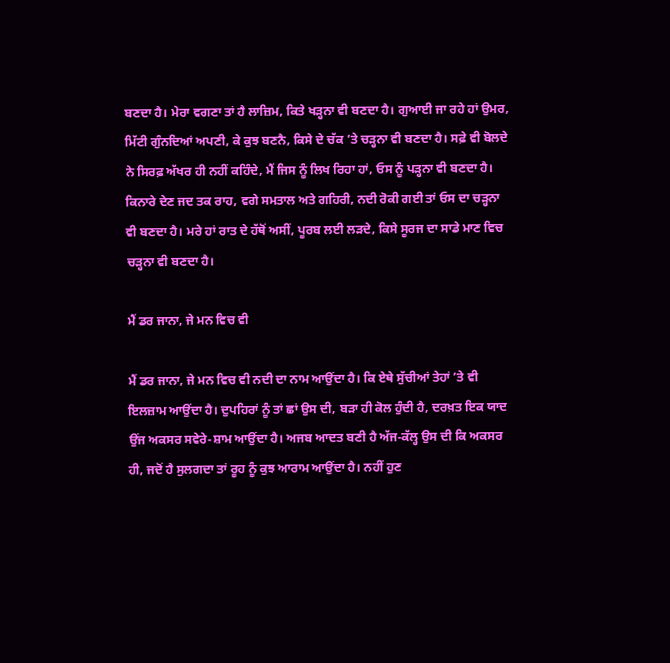ਬਣਦਾ ਹੈ। ਮੇਰਾ ਵਗਣਾ ਤਾਂ ਹੈ ਲਾਜ਼ਿਮ, ਕਿਤੇ ਖੜ੍ਹਨਾ ਵੀ ਬਣਦਾ ਹੈ। ਗੁਆਈ ਜਾ ਰਹੇ ਹਾਂ ਉਮਰ, ਮਿੱਟੀ ਗੁੰਨਦਿਆਂ ਅਪਣੀ, ਕੇ ਕੁਝ ਬਣਨੈ, ਕਿਸੇ ਦੇ ਚੱਕ ’ਤੇ ਚੜ੍ਹਨਾ ਵੀ ਬਣਦਾ ਹੈ। ਸਫ਼ੇ ਵੀ ਬੋਲਦੇ ਨੇ ਸਿਰਫ਼ ਅੱਖਰ ਹੀ ਨਹੀਂ ਕਹਿੰਦੇ, ਮੈਂ ਜਿਸ ਨੂੰ ਲਿਖ ਰਿਹਾ ਹਾਂ, ਓਸ ਨੂੰ ਪੜ੍ਹਨਾ ਵੀ ਬਣਦਾ ਹੈ। ਕਿਨਾਰੇ ਦੇਣ ਜਦ ਤਕ ਰਾਹ, ਵਗੇ ਸਮਤਾਲ ਅਤੇ ਗਹਿਰੀ, ਨਦੀ ਰੋਕੀ ਗਈ ਤਾਂ ਓਸ ਦਾ ਚੜ੍ਹਨਾ ਵੀ ਬਣਦਾ ਹੈ। ਮਰੇ ਹਾਂ ਰਾਤ ਦੇ ਹੱਥੋਂ ਅਸੀਂ, ਪੂਰਬ ਲਈ ਲੜਦੇ, ਕਿਸੇ ਸੂਰਜ ਦਾ ਸਾਡੇ ਮਾਣ ਵਿਚ ਚੜ੍ਹਨਾ ਵੀ ਬਣਦਾ ਹੈ।

ਮੈਂ ਡਰ ਜਾਨਾ, ਜੇ ਮਨ ਵਿਚ ਵੀ

ਮੈਂ ਡਰ ਜਾਨਾ, ਜੇ ਮਨ ਵਿਚ ਵੀ ਨਦੀ ਦਾ ਨਾਮ ਆਉਂਦਾ ਹੈ। ਕਿ ਏਥੇ ਸੁੱਚੀਆਂ ਤੇਹਾਂ ’ਤੇ ਵੀ ਇਲਜ਼ਾਮ ਆਉਂਦਾ ਹੈ। ਦੁਪਹਿਰਾਂ ਨੂੰ ਤਾਂ ਛਾਂ ਉਸ ਦੀ, ਬੜਾ ਹੀ ਕੋਲ ਹੁੰਦੀ ਹੈ, ਦਰਖ਼ਤ ਇਕ ਯਾਦ ਉਂਜ ਅਕਸਰ ਸਵੇਰੇ-ਸ਼ਾਮ ਆਉਂਦਾ ਹੈ। ਅਜਬ ਆਦਤ ਬਣੀ ਹੈ ਅੱਜ-ਕੱਲ੍ਹ ਉਸ ਦੀ ਕਿ ਅਕਸਰ ਹੀ, ਜਦੋਂ ਹੈ ਸੁਲਗਦਾ ਤਾਂ ਰੂਹ ਨੂੰ ਕੁਝ ਆਰਾਮ ਆਉਂਦਾ ਹੈ। ਨਹੀਂ ਹੁਣ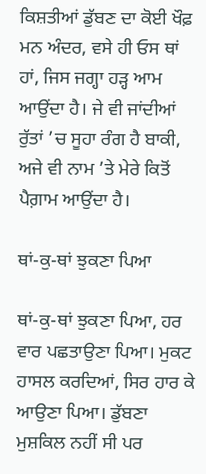ਕਿਸ਼ਤੀਆਂ ਡੁੱਬਣ ਦਾ ਕੋਈ ਖੌਫ਼ ਮਨ ਅੰਦਰ, ਵਸੇ ਹੀ ਓਸ ਥਾਂ ਹਾਂ, ਜਿਸ ਜਗ੍ਹਾ ਹੜ੍ਹ ਆਮ ਆਉਂਦਾ ਹੈ। ਜੇ ਵੀ ਜਾਂਦੀਆਂ ਰੁੱਤਾਂ ’ਚ ਸੂਹਾ ਰੰਗ ਹੈ ਬਾਕੀ, ਅਜੇ ਵੀ ਨਾਮ ’ਤੇ ਮੇਰੇ ਕਿਤੋਂ ਪੈਗ਼ਾਮ ਆਉਂਦਾ ਹੈ।

ਥਾਂ-ਕੁ-ਥਾਂ ਝੁਕਣਾ ਪਿਆ

ਥਾਂ-ਕੁ-ਥਾਂ ਝੁਕਣਾ ਪਿਆ, ਹਰ ਵਾਰ ਪਛਤਾਉਣਾ ਪਿਆ। ਮੁਕਟ ਹਾਸਲ ਕਰਦਿਆਂ, ਸਿਰ ਹਾਰ ਕੇ ਆਉਣਾ ਪਿਆ। ਡੁੱਬਣਾ ਮੁਸ਼ਕਿਲ ਨਹੀਂ ਸੀ ਪਰ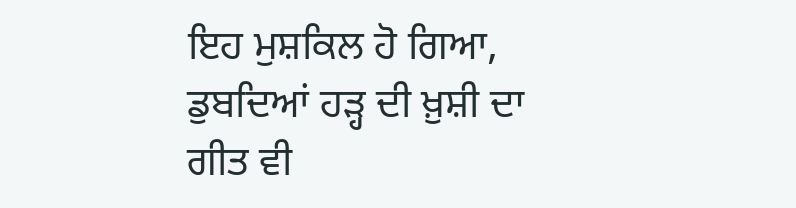ਇਹ ਮੁਸ਼ਕਿਲ ਹੋ ਗਿਆ, ਡੁਬਦਿਆਂ ਹੜ੍ਹ ਦੀ ਖ਼ੁਸ਼ੀ ਦਾ ਗੀਤ ਵੀ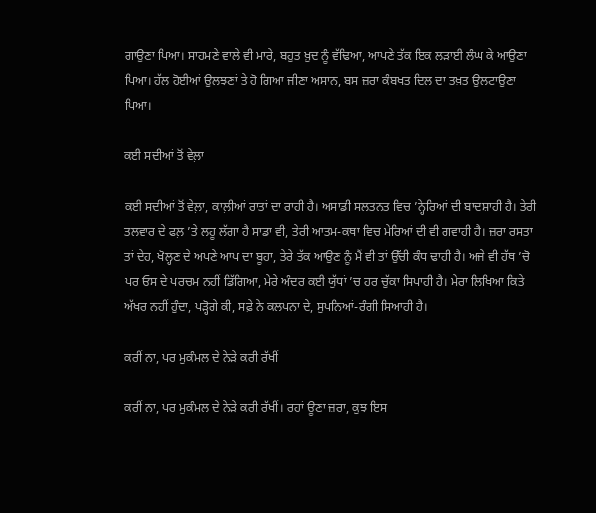ਗਾਉਣਾ ਪਿਆ। ਸਾਹਮਣੇ ਵਾਲੇ ਵੀ ਮਾਰੇ, ਬਹੁਤ ਖ਼ੁਦ ਨੂੰ ਵੱਢਿਆ, ਆਪਣੇ ਤੱਕ ਇਕ ਲੜਾਈ ਲੰਘ ਕੇ ਆਉਣਾ ਪਿਆ। ਹੱਲ ਹੋਈਆਂ ਉਲਝਣਾਂ ਤੇ ਹੋ ਗਿਆ ਜੀਣਾ ਅਸਾਨ, ਬਸ ਜ਼ਰਾ ਕੰਬਖਤ ਦਿਲ ਦਾ ਤਖ਼ਤ ਉਲਟਾਉਣਾ ਪਿਆ।

ਕਈ ਸਦੀਆਂ ਤੋਂ ਵੇਲ਼ਾ

ਕਈ ਸਦੀਆਂ ਤੋਂ ਵੇਲ਼ਾ, ਕਾਲ਼ੀਆਂ ਰਾਤਾਂ ਦਾ ਰਾਹੀ ਹੈ। ਅਸਾਡੀ ਸਲਤਨਤ ਵਿਚ ’ਨ੍ਹੇਰਿਆਂ ਦੀ ਬਾਦਸ਼ਾਹੀ ਹੈ। ਤੇਰੀ ਤਲਵਾਰ ਦੇ ਫਲ਼ ’ਤੇ ਲਹੂ ਲੱਗਾ ਹੈ ਸਾਡਾ ਵੀ, ਤੇਰੀ ਆਤਮ-ਕਥਾ ਵਿਚ ਮੇਰਿਆਂ ਦੀ ਵੀ ਗਵਾਹੀ ਹੈ। ਜ਼ਰਾ ਰਸਤਾ ਤਾਂ ਦੇਹ, ਖੋਲ੍ਹਣ ਦੇ ਅਪਣੇ ਆਪ ਦਾ ਬੂਹਾ, ਤੇਰੇ ਤੱਕ ਆਉਣ ਨੂੰ ਮੈਂ ਵੀ ਤਾਂ ਉੱਚੀ ਕੰਧ ਢਾਹੀ ਹੈ। ਅਜੇ ਵੀ ਹੱਥ ’ਚੋ ਪਰ ਓਸ ਦੇ ਪਰਚਮ ਨਹੀਂ ਡਿੱਗਿਆ, ਮੇਰੇ ਅੰਦਰ ਕਈ ਯੁੱਧਾਂ ’ਚ ਹਰ ਚੁੱਕਾ ਸਿਪਾਹੀ ਹੈ। ਮੇਰਾ ਲਿਖਿਆ ਕਿਤੇ ਅੱਖਰ ਨਹੀਂ ਹੁੰਦਾ, ਪੜ੍ਹੋਗੇ ਕੀ, ਸਫ਼ੇ ਨੇ ਕਲਪਨਾ ਦੇ, ਸੁਪਨਿਆਂ-ਰੰਗੀ ਸਿਆਹੀ ਹੈ।

ਕਰੀਂ ਨਾ, ਪਰ ਮੁਕੰਮਲ ਦੇ ਨੇੜੇ ਕਰੀ ਰੱਖੀਂ

ਕਰੀਂ ਨਾ, ਪਰ ਮੁਕੰਮਲ ਦੇ ਨੇੜੇ ਕਰੀ ਰੱਖੀਂ। ਰਹਾਂ ਊਣਾ ਜ਼ਰਾ, ਕੁਝ ਇਸ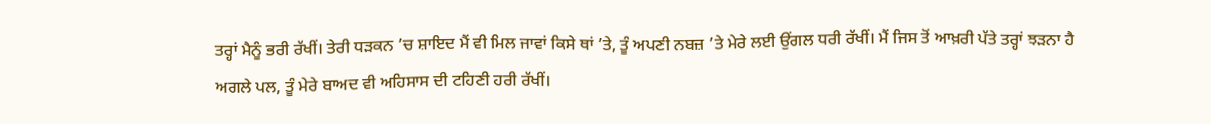ਤਰ੍ਹਾਂ ਮੈਨੂੰ ਭਰੀ ਰੱਖੀਂ। ਤੇਰੀ ਧੜਕਨ ’ਚ ਸ਼ਾਇਦ ਮੈਂ ਵੀ ਮਿਲ ਜਾਵਾਂ ਕਿਸੇ ਥਾਂ ’ਤੇ, ਤੂੰ ਅਪਣੀ ਨਬਜ਼ ’ਤੇ ਮੇਰੇ ਲਈ ਉਂਗਲ ਧਰੀ ਰੱਖੀਂ। ਮੈਂ ਜਿਸ ਤੋਂ ਆਖ਼ਰੀ ਪੱਤੇ ਤਰ੍ਹਾਂ ਝੜਨਾ ਹੈ ਅਗਲੇ ਪਲ, ਤੂੰ ਮੇਰੇ ਬਾਅਦ ਵੀ ਅਹਿਸਾਸ ਦੀ ਟਹਿਣੀ ਹਰੀ ਰੱਖੀਂ।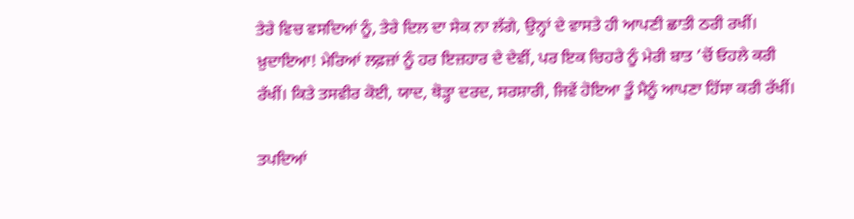ਤੇਰੇ ਵਿਚ ਵਸਦਿਆਂ ਨੂੰ, ਤੇਰੇ ਦਿਲ ਦਾ ਸੇਕ ਨਾ ਲੱਗੇ, ਉਨ੍ਹਾਂ ਦੇ ਵਾਸਤੇ ਹੀ ਆਪਣੀ ਛਾਤੀ ਠਰੀ ਰਖੀਂ। ਖ਼ੁਦਾਇਆ! ਮੇਰਿਆਂ ਲਫ਼ਜ਼ਾਂ ਨੂੰ ਹਰ ਇਜ਼ਹਾਰ ਦੇ ਦੇਵੀਂ, ਪਰ ਇਕ ਚਿਹਰੇ ਨੂੰ ਮੇਰੀ ਬਾਤ ’ਚੋਂ ਓਹਲੇ ਕਰੀ ਰੱਖੀਂ। ਕਿਤੇ ਤਸਵੀਰ ਕੋਈ, ਯਾਦ, ਥੋੜ੍ਹਾ ਦਰਦ, ਸਰਸ਼ਾਰੀ, ਜਿਵੇਂ ਹੋਇਆ ਤੂੰ ਮੈਨੂੰ ਆਪਣਾ ਹਿੱਸਾ ਕਰੀ ਰੱਖੀਂ।

ਤਪਦਿਆਂ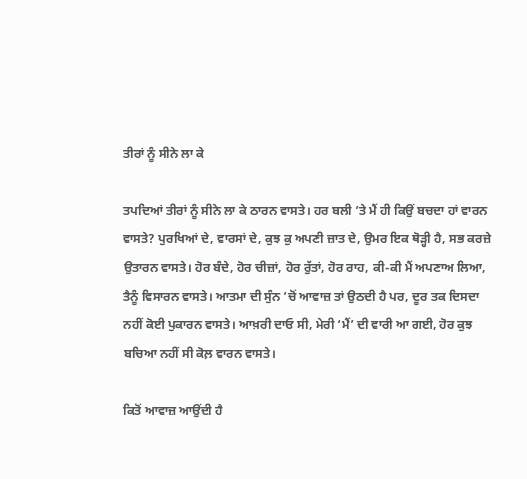ਤੀਰਾਂ ਨੂੰ ਸੀਨੇ ਲਾ ਕੇ

ਤਪਦਿਆਂ ਤੀਰਾਂ ਨੂੰ ਸੀਨੇ ਲਾ ਕੇ ਠਾਰਨ ਵਾਸਤੇ। ਹਰ ਬਲੀ ’ਤੇ ਮੈਂ ਹੀ ਕਿਉਂ ਬਚਦਾ ਹਾਂ ਵਾਰਨ ਵਾਸਤੇ? ਪੁਰਖਿਆਂ ਦੇ, ਵਾਰਸਾਂ ਦੇ, ਕੁਝ ਕੁ ਅਪਣੀ ਜ਼ਾਤ ਦੇ, ਉਮਰ ਇਕ ਥੋੜ੍ਹੀ ਹੈ, ਸਭ ਕਰਜ਼ੇ ਉਤਾਰਨ ਵਾਸਤੇ। ਹੋਰ ਬੰਦੇ, ਹੋਰ ਚੀਜ਼ਾਂ, ਹੋਰ ਰੁੱਤਾਂ, ਹੋਰ ਰਾਹ, ਕੀ-ਕੀ ਮੈਂ ਅਪਣਾਅ ਲਿਆ, ਤੈਨੂੰ ਵਿਸਾਰਨ ਵਾਸਤੇ। ਆਤਮਾ ਦੀ ਸੁੰਨ ’ਚੋਂ ਆਵਾਜ਼ ਤਾਂ ਉਠਦੀ ਹੈ ਪਰ, ਦੂਰ ਤਕ ਦਿਸਦਾ ਨਹੀਂ ਕੋਈ ਪੁਕਾਰਨ ਵਾਸਤੇ। ਆਖ਼ਰੀ ਦਾਓ ਸੀ, ਮੇਰੀ ‘ਮੈਂ’ ਦੀ ਵਾਰੀ ਆ ਗਈ, ਹੋਰ ਕੁਝ ਬਚਿਆ ਨਹੀਂ ਸੀ ਕੋਲ਼ ਵਾਰਨ ਵਾਸਤੇ।

ਕਿਤੋਂ ਆਵਾਜ਼ ਆਉਂਦੀ ਹੈ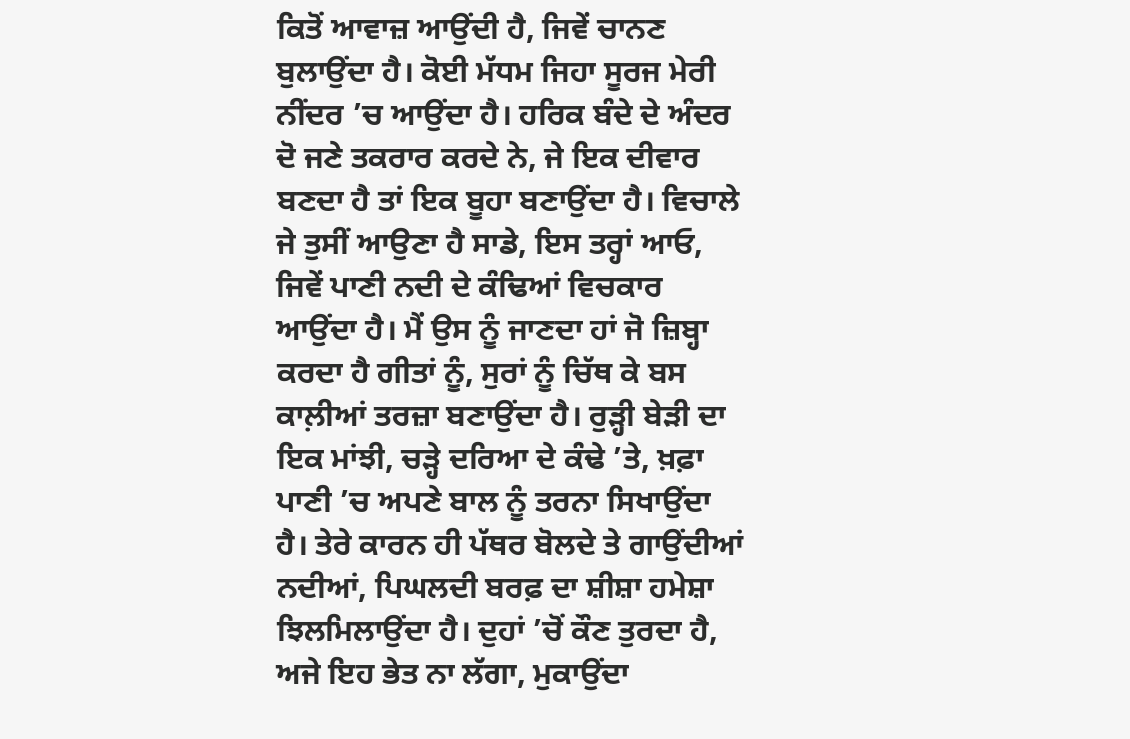ਕਿਤੋਂ ਆਵਾਜ਼ ਆਉਂਦੀ ਹੈ, ਜਿਵੇਂ ਚਾਨਣ ਬੁਲਾਉਂਦਾ ਹੈ। ਕੋਈ ਮੱਧਮ ਜਿਹਾ ਸੂਰਜ ਮੇਰੀ ਨੀਂਦਰ ’ਚ ਆਉਂਦਾ ਹੈ। ਹਰਿਕ ਬੰਦੇ ਦੇ ਅੰਦਰ ਦੋ ਜਣੇ ਤਕਰਾਰ ਕਰਦੇ ਨੇ, ਜੇ ਇਕ ਦੀਵਾਰ ਬਣਦਾ ਹੈ ਤਾਂ ਇਕ ਬੂਹਾ ਬਣਾਉਂਦਾ ਹੈ। ਵਿਚਾਲੇ ਜੇ ਤੁਸੀਂ ਆਉਣਾ ਹੈ ਸਾਡੇ, ਇਸ ਤਰ੍ਹਾਂ ਆਓ, ਜਿਵੇਂ ਪਾਣੀ ਨਦੀ ਦੇ ਕੰਢਿਆਂ ਵਿਚਕਾਰ ਆਉਂਦਾ ਹੈ। ਮੈਂ ਉਸ ਨੂੰ ਜਾਣਦਾ ਹਾਂ ਜੋ ਜ਼ਿਬ੍ਹਾ ਕਰਦਾ ਹੈ ਗੀਤਾਂ ਨੂੰ, ਸੁਰਾਂ ਨੂੰ ਚਿੱਥ ਕੇ ਬਸ ਕਾਲ਼ੀਆਂ ਤਰਜ਼ਾ ਬਣਾਉਂਦਾ ਹੈ। ਰੁੜ੍ਹੀ ਬੇੜੀ ਦਾ ਇਕ ਮਾਂਝੀ, ਚੜ੍ਹੇ ਦਰਿਆ ਦੇ ਕੰਢੇ ’ਤੇ, ਖ਼ਫ਼ਾ ਪਾਣੀ ’ਚ ਅਪਣੇ ਬਾਲ ਨੂੰ ਤਰਨਾ ਸਿਖਾਉਂਦਾ ਹੈ। ਤੇਰੇ ਕਾਰਨ ਹੀ ਪੱਥਰ ਬੋਲਦੇ ਤੇ ਗਾਉਂਦੀਆਂ ਨਦੀਆਂ, ਪਿਘਲਦੀ ਬਰਫ਼ ਦਾ ਸ਼ੀਸ਼ਾ ਹਮੇਸ਼ਾ ਝਿਲਮਿਲਾਉਂਦਾ ਹੈ। ਦੁਹਾਂ ’ਚੋਂ ਕੌਣ ਤੁਰਦਾ ਹੈ, ਅਜੇ ਇਹ ਭੇਤ ਨਾ ਲੱਗਾ, ਮੁਕਾਉਂਦਾ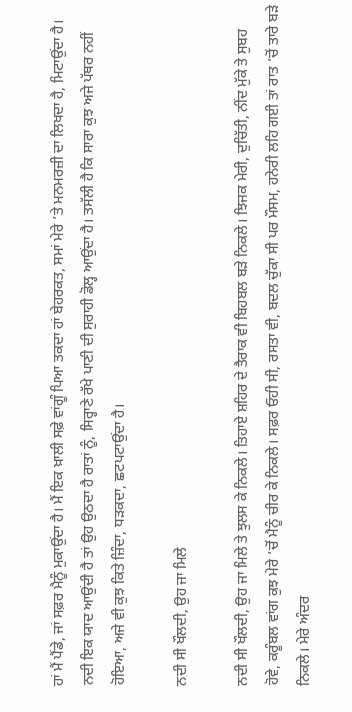ਹਾਂ ਮੈਂ ਪੈਂਡੇ, ਜਾਂ ਸਫ਼ਰ ਮੈਨੂੰ ਮੁਕਾਉਂਦਾ ਹੈ। ਮੈਂ ਇਕ ਖ਼ਾਲੀ ਸਫ਼ੇ ਵਾਂਗੂੰ ਪਿਆ ਤਕਦਾ ਹਾਂ ਬੇਹਰਕਤ, ਸਮਾਂ ਮੇਰੇ ’ਤੇ ਮਨਮਰਜ਼ੀ ਦਾ ਲਿਖਦਾ ਹੈ, ਮਿਟਾਉਂਦਾ ਹੈ। ਨਦੀ ਇਕ ਯਾਦ ਆਉਂਦੀ ਹੈ ਤਾਂ ਉਹ ਉਠਦਾ ਹੈ ਰਾਤਾਂ ਨੂੰ, ਸਿਰ੍ਹਾਣੇ ਰੱਖੇ ਪਾਣੀ ਦੀ ਸੁਰਾਹੀ ਡੋਲ੍ਹ ਆਉਂਦਾ ਹੈ। ਤਸੱਲੀ ਹੈ ਕਿ ਸਾਰਾ ਕੁਝ ਅਜੇ ਪੱਥਰ ਨਹੀਂ ਹੋਇਆ, ਅਜੇ ਵੀ ਕੁਝ ਕਿਤੇ ਜ਼ਿੰਦਾ, ਧੜਕਦਾ, ਛਟਪਟਾਉਂਦਾ ਹੈ।

ਨਦੀ ਸੀ ਖੌਲਦੀ, ਉਹ ਜਾ ਮਿਲੇ

ਨਦੀ ਸੀ ਖੌਲਦੀ, ਉਹ ਜਾ ਮਿਲੇ ਤੇ ਝੁਲਸ ਕੇ ਨਿਕਲੇ। ਤਿਹਾਏ ਸ਼ਹਿਰ ਦੇ ਤੈਰਾਕ ਵੀ ਬਿਹਬਲ ਬੜੇ ਨਿਕਲੇ। ਝਿਜਕ ਮੇਰੀ, ਦੁਚਿੱਤੀ, ਨੀਂਦ ਮੁੱਕੇ ਤੇ ਸੁਬਹ ਹੋਵੇ, ਕਰੂੰਬਲ ਵਾਂਗ ਕੁਝ ਮੇਰੇ ’ਚੋਂ ਮੈਨੂੰ ਚੀਰ ਕੇ ਨਿਕਲੇ। ਸਫ਼ਰ ਓਹੀ ਸੀ, ਰਸਤਾ ਵੀ, ਬਦਲ ਚੁੱਕਾ ਸੀ ਪਰ ਮੌਸਮ, ਹਨੇਰੀ ਲਹਿ ਗਈ ਤਾਂ ਰਾਤ ’ਚੋਂ ਤਾਰੇ ਬੜੇ ਨਿਕਲੇ। ਮੇਰੇ ਅੰਦਰ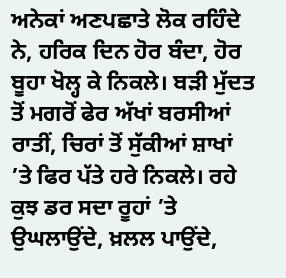ਅਨੇਕਾਂ ਅਣਪਛਾਤੇ ਲੋਕ ਰਹਿੰਦੇ ਨੇ, ਹਰਿਕ ਦਿਨ ਹੋਰ ਬੰਦਾ, ਹੋਰ ਬੂਹਾ ਖੋਲ੍ਹ ਕੇ ਨਿਕਲੇ। ਬੜੀ ਮੁੱਦਤ ਤੋਂ ਮਗਰੋਂ ਫੇਰ ਅੱਖਾਂ ਬਰਸੀਆਂ ਰਾਤੀਂ, ਚਿਰਾਂ ਤੋਂ ਸੁੱਕੀਆਂ ਸ਼ਾਖਾਂ ’ਤੇ ਫਿਰ ਪੱਤੇ ਹਰੇ ਨਿਕਲੇ। ਰਹੇ ਕੁਝ ਡਰ ਸਦਾ ਰੂਹਾਂ ’ਤੇ ਉਘਲਾਉਂਦੇ, ਖ਼ਲਲ ਪਾਉਂਦੇ,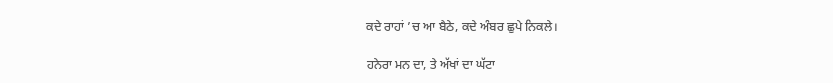ਕਦੇ ਰਾਹਾਂ ’ਚ ਆ ਬੈਠੇ, ਕਦੇ ਅੰਬਰ ਛੁਪੇ ਨਿਕਲੇ।

ਹਨੇਰਾ ਮਨ ਦਾ, ਤੇ ਅੱਖਾਂ ਦਾ ਘੱਟਾ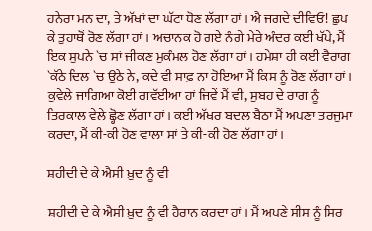ਹਨੇਰਾ ਮਨ ਦਾ, ਤੇ ਅੱਖਾਂ ਦਾ ਘੱਟਾ ਧੋਣ ਲੱਗਾ ਹਾਂ। ਐ ਜਗਦੇ ਦੀਵਿਓ! ਛੁਪ ਕੇ ਤੁਹਾਥੋਂ ਰੋਣ ਲੱਗਾ ਹਾਂ। ਅਚਾਨਕ ਹੋ ਗਏ ਨੰਗੇ ਮੇਰੇ ਅੰਦਰ ਕਈ ਖੱਪੇ, ਮੈਂ ਇਕ ਸੁਪਨੇ `ਚ ਸਾਂ ਜੀਕਣ ਮੁਕੰਮਲ ਹੋਣ ਲੱਗਾ ਹਾਂ। ਹਮੇਸ਼ਾ ਹੀ ਕਈ ਵੈਰਾਗ `ਕੱਠੇ ਦਿਲ `ਚ ਉਠੇ ਨੇ, ਕਦੇ ਵੀ ਸਾਫ਼ ਨਾ ਹੋਇਆ ਮੈਂ ਕਿਸ ਨੂੰ ਰੋਣ ਲੱਗਾ ਹਾਂ। ਕੁਵੇਲੇ ਜਾਗਿਆ ਕੋਈ ਗਵੱਈਆ ਹਾਂ ਜਿਵੇਂ ਮੈਂ ਵੀ, ਸੁਬਹ ਦੇ ਰਾਗ ਨੂੰ ਤਿਰਕਾਲ ਵੇਲੇ ਛ੍ਹੋਣ ਲੱਗਾ ਹਾਂ। ਕਈ ਅੱਖਰ ਬਦਲ ਬੈਠਾ ਮੈਂ ਅਪਣਾ ਤਰਜੁਮਾ ਕਰਦਾ, ਮੈਂ ਕੀ-ਕੀ ਹੋਣ ਵਾਲਾ ਸਾਂ ਤੇ ਕੀ-ਕੀ ਹੋਣ ਲੱਗਾ ਹਾਂ।

ਸ਼ਹੀਦੀ ਦੇ ਕੇ ਐਸੀ ਖ਼ੁਦ ਨੂੰ ਵੀ

ਸ਼ਹੀਦੀ ਦੇ ਕੇ ਐਸੀ ਖ਼ੁਦ ਨੂੰ ਵੀ ਹੈਰਾਨ ਕਰਦਾ ਹਾਂ। ਮੈਂ ਅਪਣੇ ਸੀਸ ਨੂੰ ਸਿਰ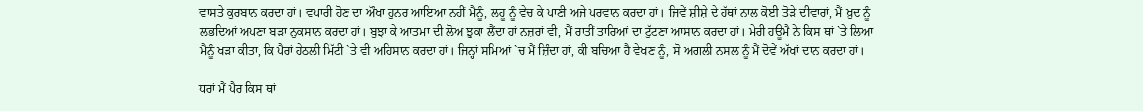ਵਾਸਤੇ ਕੁਰਬਾਨ ਕਰਦਾ ਹਾਂ। ਵਪਾਰੀ ਹੋਣ ਦਾ ਔਖਾ ਹੁਨਰ ਆਇਆ ਨਹੀਂ ਮੈਨੂੰ, ਲਹੂ ਨੂੰ ਵੇਚ ਕੇ ਪਾਣੀ ਅਜੇ ਪਰਵਾਨ ਕਰਦਾ ਹਾਂ। ਜਿਵੇਂ ਸ਼ੀਸ਼ੇ ਦੇ ਹੱਥਾਂ ਨਾਲ ਕੋਈ ਤੋੜੇ ਦੀਵਾਰਾਂ, ਮੈਂ ਖ਼ੁਦ ਨੂੰ ਲਭਦਿਆਂ ਅਪਣਾ ਬੜਾ ਨੁਕਸਾਨ ਕਰਦਾ ਹਾਂ। ਬੁਝਾ ਕੇ ਆਤਮਾ ਦੀ ਲੋਅ ਝੁਕਾ ਲੈਂਦਾ ਹਾਂ ਨਜ਼ਰਾਂ ਵੀ, ਮੈਂ ਰਾਤੀਂ ਤਾਰਿਆਂ ਦਾ ਟੁੱਟਣਾ ਆਸਾਨ ਕਰਦਾ ਹਾਂ। ਮੇਰੀ ਹਊਮੈ ਨੇ ਕਿਸ ਥਾਂ `ਤੇ ਲਿਆ ਮੈਨੂੰ ਖੜਾ ਕੀਤਾ, ਕਿ ਪੈਰਾਂ ਹੇਠਲੀ ਮਿੱਟੀ `ਤੇ ਵੀ ਅਹਿਸਾਨ ਕਰਦਾ ਹਾਂ। ਜਿਨ੍ਹਾਂ ਸਮਿਆਂ `ਚ ਮੈਂ ਜ਼ਿੰਦਾ ਹਾਂ, ਕੀ ਬਚਿਆ ਹੈ ਵੇਖਣ ਨੂੰ, ਸੋ ਅਗਲੀ ਨਸਲ ਨੂੰ ਮੈਂ ਦੋਵੇਂ ਅੱਖਾਂ ਦਾਨ ਕਰਦਾ ਹਾਂ।

ਧਰਾਂ ਮੈਂ ਪੈਰ ਕਿਸ ਥਾਂ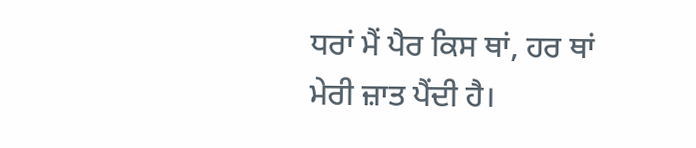ਧਰਾਂ ਮੈਂ ਪੈਰ ਕਿਸ ਥਾਂ, ਹਰ ਥਾਂ ਮੇਰੀ ਜ਼ਾਤ ਪੈਂਦੀ ਹੈ।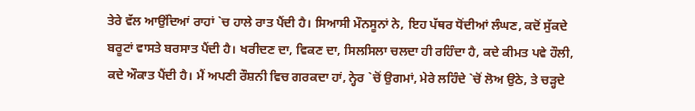ਤੇਰੇ ਵੱਲ ਆਉਂਦਿਆਂ ਰਾਹਾਂ `ਚ ਹਾਲੇ ਰਾਤ ਪੈਂਦੀ ਹੈ। ਸਿਆਸੀ ਮੌਨਸੂਨਾਂ ਨੇ, ਇਹ ਪੱਥਰ ਧੋਂਦੀਆਂ ਲੰਘਣ, ਕਦੋਂ ਸੁੱਕਦੇ ਬਰੂਟਾਂ ਵਾਸਤੇ ਬਰਸਾਤ ਪੈਂਦੀ ਹੈ। ਖਰੀਦਣ ਦਾ, ਵਿਕਣ ਦਾ, ਸਿਲਸਿਲਾ ਚਲਦਾ ਹੀ ਰਹਿੰਦਾ ਹੈ, ਕਦੇ ਕੀਮਤ ਪਵੇ ਹੌਲੀ, ਕਦੇ ਔਕਾਤ ਪੈਂਦੀ ਹੈ। ਮੈਂ ਅਪਣੀ ਰੌਸ਼ਨੀ ਵਿਚ ਗਰਕਦਾ ਹਾਂ, ਨ੍ਹੇਰ `ਚੋਂ ਉਗਮਾਂ, ਮੇਰੇ ਲਹਿੰਦੇ `ਚੋਂ ਲੋਅ ਉਠੇ, ਤੇ ਚੜ੍ਹਦੇ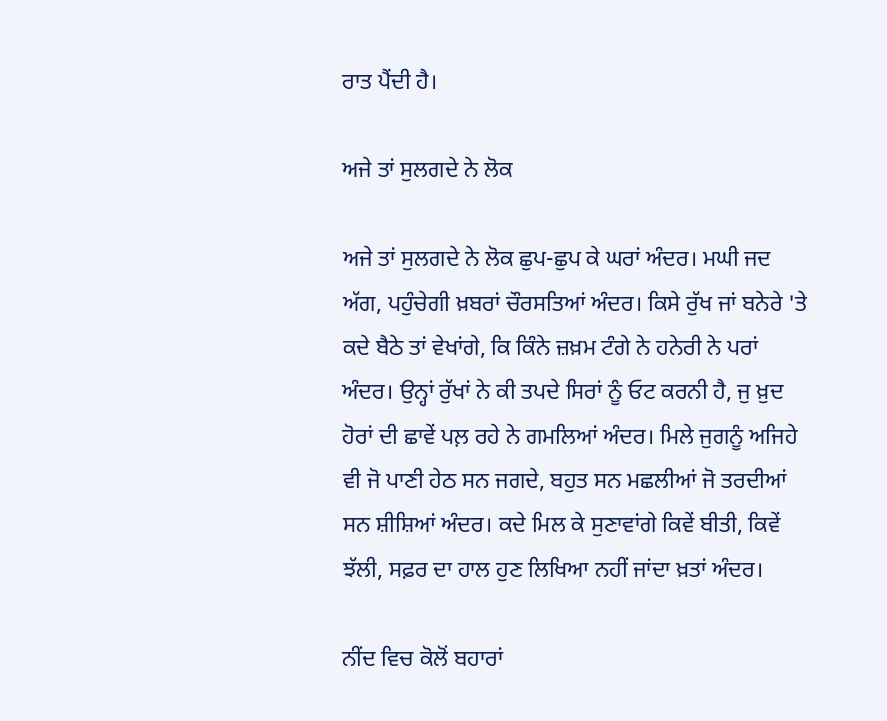ਰਾਤ ਪੈਂਦੀ ਹੈ।

ਅਜੇ ਤਾਂ ਸੁਲਗਦੇ ਨੇ ਲੋਕ

ਅਜੇ ਤਾਂ ਸੁਲਗਦੇ ਨੇ ਲੋਕ ਛੁਪ-ਛੁਪ ਕੇ ਘਰਾਂ ਅੰਦਰ। ਮਘੀ ਜਦ ਅੱਗ, ਪਹੁੰਚੇਗੀ ਖ਼ਬਰਾਂ ਚੌਰਸਤਿਆਂ ਅੰਦਰ। ਕਿਸੇ ਰੁੱਖ ਜਾਂ ਬਨੇਰੇ 'ਤੇ ਕਦੇ ਬੈਠੇ ਤਾਂ ਵੇਖਾਂਗੇ, ਕਿ ਕਿੰਨੇ ਜ਼ਖ਼ਮ ਟੰਗੇ ਨੇ ਹਨੇਰੀ ਨੇ ਪਰਾਂ ਅੰਦਰ। ਉਨ੍ਹਾਂ ਰੁੱਖਾਂ ਨੇ ਕੀ ਤਪਦੇ ਸਿਰਾਂ ਨੂੰ ਓਟ ਕਰਨੀ ਹੈ, ਜੁ ਖ਼ੁਦ ਹੋਰਾਂ ਦੀ ਛਾਵੇਂ ਪਲ਼ ਰਹੇ ਨੇ ਗਮਲਿਆਂ ਅੰਦਰ। ਮਿਲੇ ਜੁਗਨੂੰ ਅਜਿਹੇ ਵੀ ਜੋ ਪਾਣੀ ਹੇਠ ਸਨ ਜਗਦੇ, ਬਹੁਤ ਸਨ ਮਛਲੀਆਂ ਜੋ ਤਰਦੀਆਂ ਸਨ ਸ਼ੀਸ਼ਿਆਂ ਅੰਦਰ। ਕਦੇ ਮਿਲ ਕੇ ਸੁਣਾਵਾਂਗੇ ਕਿਵੇਂ ਬੀਤੀ, ਕਿਵੇਂ ਝੱਲੀ, ਸਫ਼ਰ ਦਾ ਹਾਲ ਹੁਣ ਲਿਖਿਆ ਨਹੀਂ ਜਾਂਦਾ ਖ਼ਤਾਂ ਅੰਦਰ।

ਨੀਂਦ ਵਿਚ ਕੋਲੋਂ ਬਹਾਰਾਂ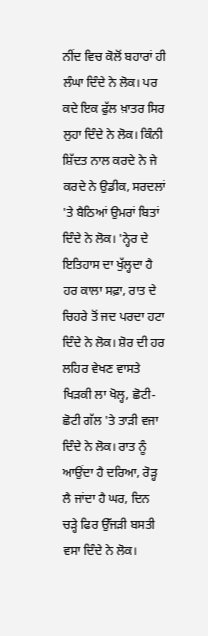ਨੀਂਦ ਵਿਚ ਕੋਲੋਂ ਬਹਾਰਾਂ ਹੀ ਲੰਘਾ ਦਿੰਦੇ ਨੇ ਲੋਕ। ਪਰ ਕਦੇ ਇਕ ਫੁੱਲ ਖ਼ਾਤਰ ਸਿਰ ਲੁਹਾ ਦਿੰਦੇ ਨੇ ਲੋਕ। ਕਿੰਨੀ ਸ਼ਿੱਦਤ ਨਾਲ ਕਰਦੇ ਨੇ ਜੇ ਕਰਦੇ ਨੇ ਉਡੀਕ, ਸਰਦਲਾਂ 'ਤੇ ਬੈਠਿਆਂ ਉਮਰਾਂ ਬਿਤਾਂ ਦਿੰਦੇ ਨੇ ਲੋਕ। 'ਨ੍ਹੇਰ ਦੇ ਇਤਿਹਾਸ ਦਾ ਖੁੱਲ੍ਹਦਾ ਹੈ ਹਰ ਕਾਲਾ ਸਫ਼ਾ, ਰਾਤ ਦੇ ਚਿਹਰੇ ਤੋਂ ਜਦ ਪਰਦਾ ਹਟਾ ਦਿੰਦੇ ਨੇ ਲੋਕ। ਸ਼ੋਰ ਦੀ ਹਰ ਲਹਿਰ ਵੇਖਣ ਵਾਸਤੇ ਖਿੜਕੀ ਲਾ ਖੋਲ੍ਹ, ਛੋਟੀ-ਛੋਟੀ ਗੱਲ 'ਤੇ ਤਾੜੀ ਵਜਾ ਦਿੰਦੇ ਨੇ ਲੋਕ। ਰਾਤ ਨੂੰ ਆਉਂਦਾ ਹੈ ਦਰਿਆ, ਰੋੜ੍ਹ ਲੈ ਜਾਂਦਾ ਹੈ ਘਰ, ਦਿਨ ਚੜ੍ਹੇ ਫਿਰ ਉੱਜੜੀ ਬਸਤੀ ਵਸਾ ਦਿੰਦੇ ਨੇ ਲੋਕ।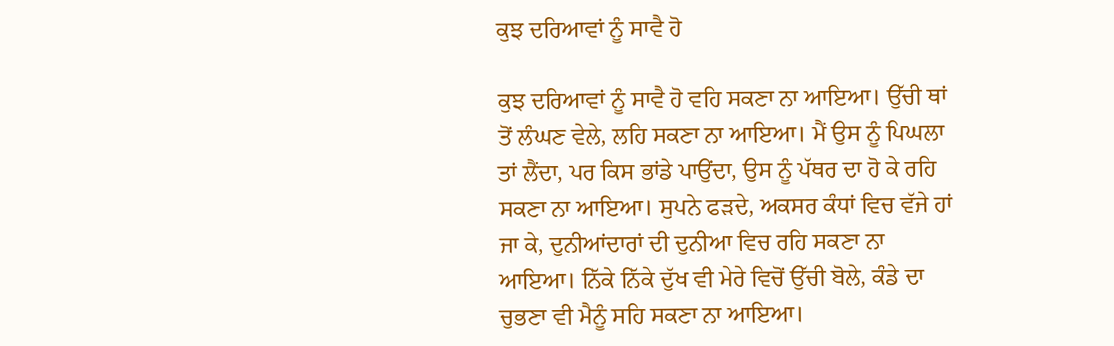ਕੁਝ ਦਰਿਆਵਾਂ ਨੂੰ ਸਾਵੈ ਹੋ

ਕੁਝ ਦਰਿਆਵਾਂ ਨੂੰ ਸਾਵੈ ਹੋ ਵਹਿ ਸਕਣਾ ਨਾ ਆਇਆ। ਉੱਚੀ ਥਾਂ ਤੋਂ ਲੰਘਣ ਵੇਲੇ, ਲਹਿ ਸਕਣਾ ਨਾ ਆਇਆ। ਮੈਂ ਉਸ ਨੂੰ ਪਿਘਲਾ ਤਾਂ ਲੈਂਦਾ, ਪਰ ਕਿਸ ਭਾਂਡੇ ਪਾਉਂਦਾ, ਉਸ ਨੂੰ ਪੱਥਰ ਦਾ ਹੋ ਕੇ ਰਹਿ ਸਕਣਾ ਨਾ ਆਇਆ। ਸੁਪਨੇ ਫੜਦੇ, ਅਕਸਰ ਕੰਧਾਂ ਵਿਚ ਵੱਜੇ ਹਾਂ ਜਾ ਕੇ, ਦੁਨੀਆਂਦਾਰਾਂ ਦੀ ਦੁਨੀਆ ਵਿਚ ਰਹਿ ਸਕਣਾ ਨਾ ਆਇਆ। ਨਿੱਕੇ ਨਿੱਕੇ ਦੁੱਖ ਵੀ ਮੇਰੇ ਵਿਚੋਂ ਉੱਚੀ ਬੋਲੇ, ਕੰਡੇ ਦਾ ਚੁਭਣਾ ਵੀ ਮੈਨੂੰ ਸਹਿ ਸਕਣਾ ਨਾ ਆਇਆ।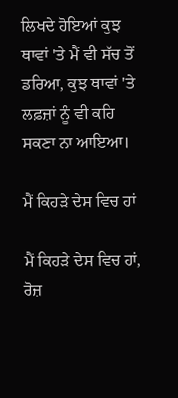ਲਿਖਦੇ ਹੋਇਆਂ ਕੁਝ ਥਾਵਾਂ 'ਤੇ ਮੈਂ ਵੀ ਸੱਚ ਤੋਂ ਡਰਿਆ, ਕੁਝ ਥਾਵਾਂ 'ਤੇ ਲਫ਼ਜ਼ਾਂ ਨੂੰ ਵੀ ਕਹਿ ਸਕਣਾ ਨਾ ਆਇਆ।

ਮੈਂ ਕਿਹੜੇ ਦੇਸ ਵਿਚ ਹਾਂ

ਮੈਂ ਕਿਹੜੇ ਦੇਸ ਵਿਚ ਹਾਂ, ਰੋਜ਼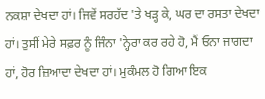ਨਕਸ਼ਾ ਦੇਖਦਾ ਹਾਂ। ਜਿਵੇਂ ਸਰਹੱਦ 'ਤੇ ਖੜ੍ਹ ਕੇ, ਘਰ ਦਾ ਰਸਤਾ ਦੇਖਦਾ ਹਾਂ। ਤੁਸੀਂ ਮੇਰੇ ਸਫ਼ਰ ਨੂੰ ਜਿੰਨਾ 'ਨ੍ਹੇਰਾ ਕਰ ਰਹੇ ਹੋ, ਮੈਂ ਓਨਾ ਜਾਗਦਾ ਹਾਂ, ਹੋਰ ਜ਼ਿਆਦਾ ਦੇਖਦਾ ਹਾਂ। ਮੁਕੰਮਲ ਹੋ ਗਿਆ ਇਕ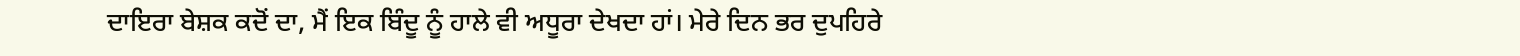ਦਾਇਰਾ ਬੇਸ਼ਕ ਕਦੋਂ ਦਾ, ਮੈਂ ਇਕ ਬਿੰਦੂ ਨੂੰ ਹਾਲੇ ਵੀ ਅਧੂਰਾ ਦੇਖਦਾ ਹਾਂ। ਮੇਰੇ ਦਿਨ ਭਰ ਦੁਪਹਿਰੇ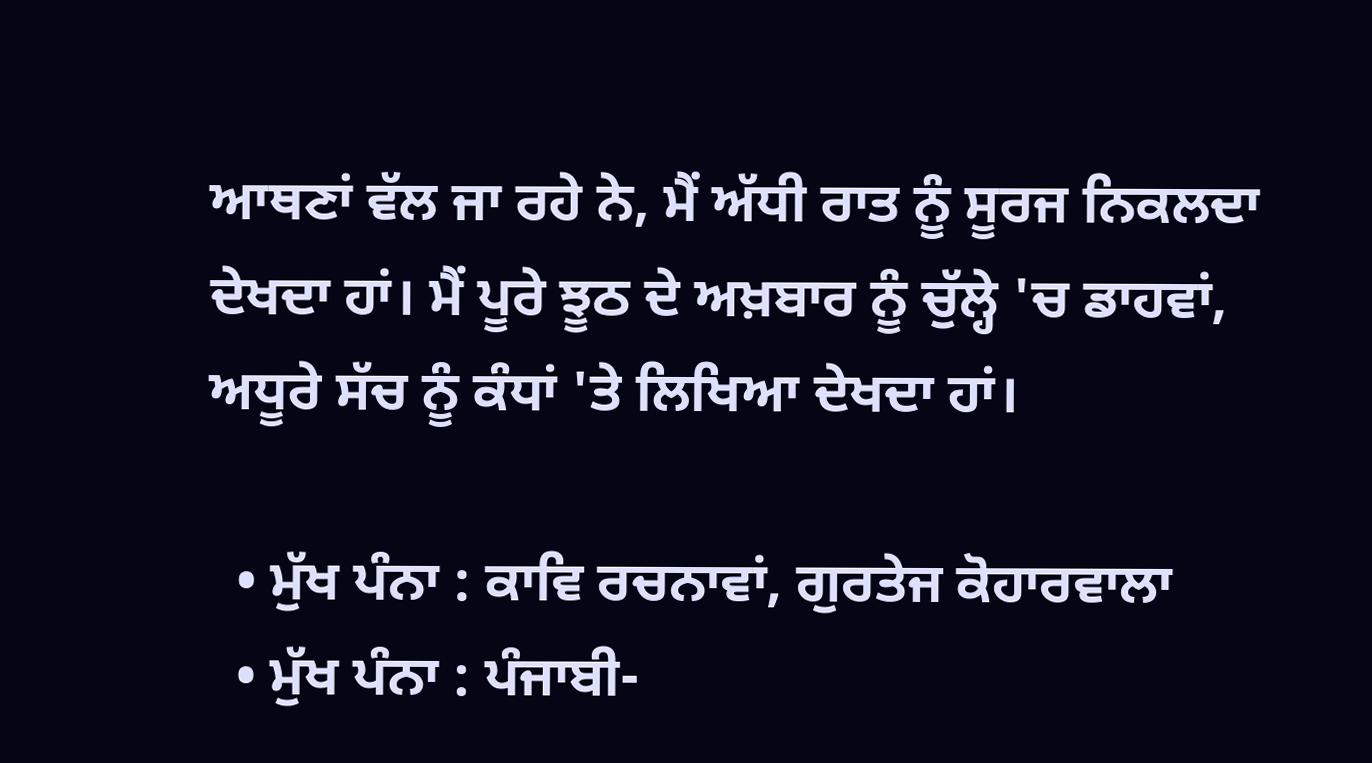ਆਥਣਾਂ ਵੱਲ ਜਾ ਰਹੇ ਨੇ, ਮੈਂ ਅੱਧੀ ਰਾਤ ਨੂੰ ਸੂਰਜ ਨਿਕਲਦਾ ਦੇਖਦਾ ਹਾਂ। ਮੈਂ ਪੂਰੇ ਝੂਠ ਦੇ ਅਖ਼ਬਾਰ ਨੂੰ ਚੁੱਲ੍ਹੇ 'ਚ ਡਾਹਵਾਂ, ਅਧੂਰੇ ਸੱਚ ਨੂੰ ਕੰਧਾਂ 'ਤੇ ਲਿਖਿਆ ਦੇਖਦਾ ਹਾਂ।

  • ਮੁੱਖ ਪੰਨਾ : ਕਾਵਿ ਰਚਨਾਵਾਂ, ਗੁਰਤੇਜ ਕੋਹਾਰਵਾਲਾ
  • ਮੁੱਖ ਪੰਨਾ : ਪੰਜਾਬੀ-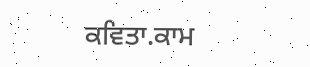ਕਵਿਤਾ.ਕਾਮ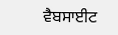ਵੈਬਸਾਈਟ